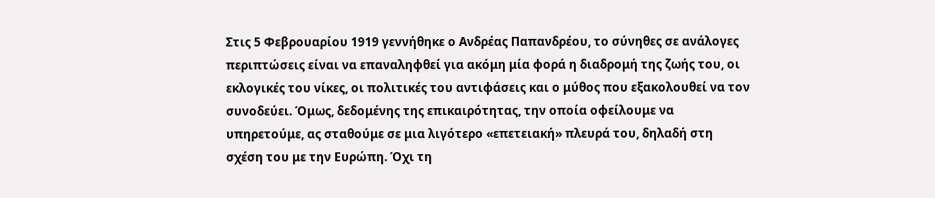Στις 5 Φεβρουαρίου 1919 γεννήθηκε ο Ανδρέας Παπανδρέου, το σύνηθες σε ανάλογες περιπτώσεις είναι να επαναληφθεί για ακόμη μία φορά η διαδρομή της ζωής του, οι εκλογικές του νίκες, οι πολιτικές του αντιφάσεις και ο μύθος που εξακολουθεί να τον συνοδεύει. Όμως, δεδομένης της επικαιρότητας, την οποία οφείλουμε να υπηρετούμε, ας σταθούμε σε μια λιγότερο «επετειακή» πλευρά του, δηλαδή στη σχέση του με την Ευρώπη. Όχι τη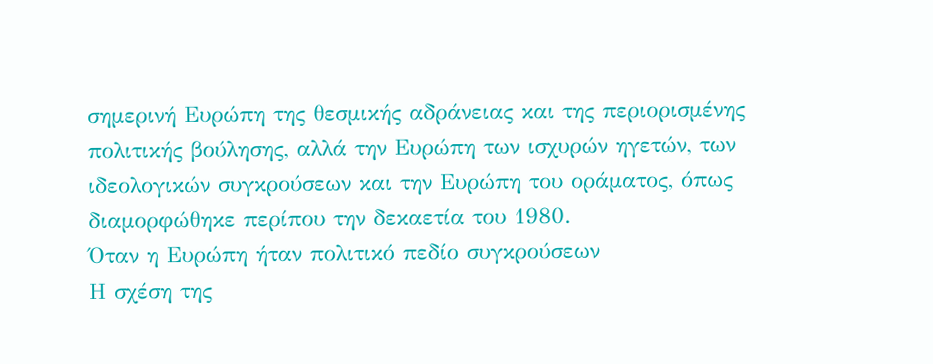σημερινή Ευρώπη της θεσμικής αδράνειας και της περιορισμένης πολιτικής βούλησης, αλλά την Ευρώπη των ισχυρών ηγετών, των ιδεολογικών συγκρούσεων και την Ευρώπη του οράματος, όπως διαμορφώθηκε περίπου την δεκαετία του 1980.
Όταν η Ευρώπη ήταν πολιτικό πεδίο συγκρούσεων
Η σχέση της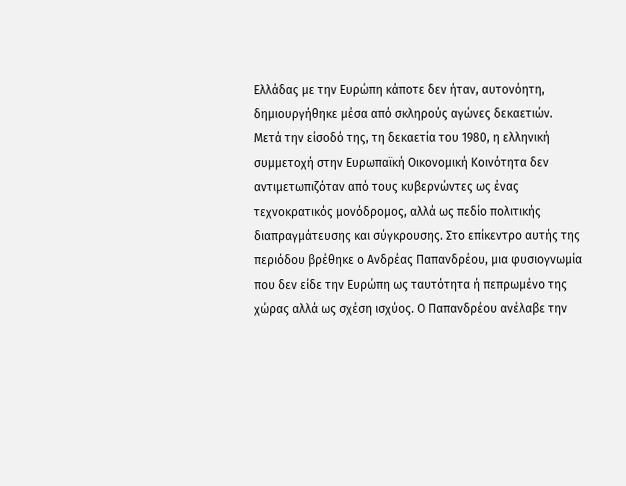Ελλάδας με την Ευρώπη κάποτε δεν ήταν, αυτονόητη, δημιουργήθηκε μέσα από σκληρούς αγώνες δεκαετιών. Μετά την είσοδό της, τη δεκαετία του 1980, η ελληνική συμμετοχή στην Ευρωπαϊκή Οικονομική Κοινότητα δεν αντιμετωπιζόταν από τους κυβερνώντες ως ένας τεχνοκρατικός μονόδρομος, αλλά ως πεδίο πολιτικής διαπραγμάτευσης και σύγκρουσης. Στο επίκεντρο αυτής της περιόδου βρέθηκε ο Ανδρέας Παπανδρέου, μια φυσιογνωμία που δεν είδε την Ευρώπη ως ταυτότητα ή πεπρωμένο της χώρας αλλά ως σχέση ισχύος. Ο Παπανδρέου ανέλαβε την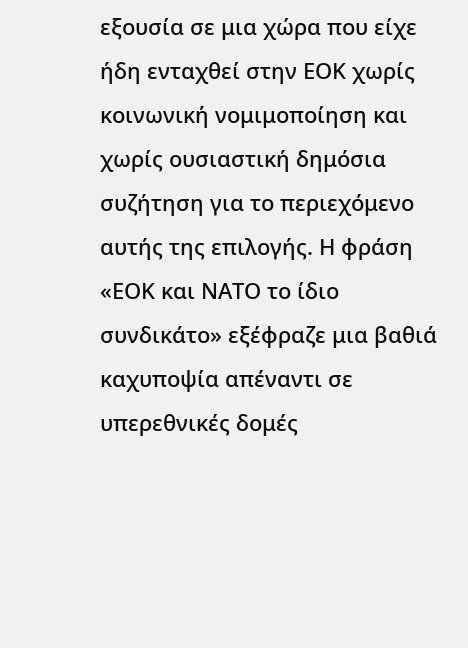εξουσία σε μια χώρα που είχε ήδη ενταχθεί στην ΕΟΚ χωρίς κοινωνική νομιμοποίηση και χωρίς ουσιαστική δημόσια συζήτηση για το περιεχόμενο αυτής της επιλογής. Η φράση «ΕΟΚ και ΝΑΤΟ το ίδιο συνδικάτο» εξέφραζε μια βαθιά καχυποψία απέναντι σε υπερεθνικές δομές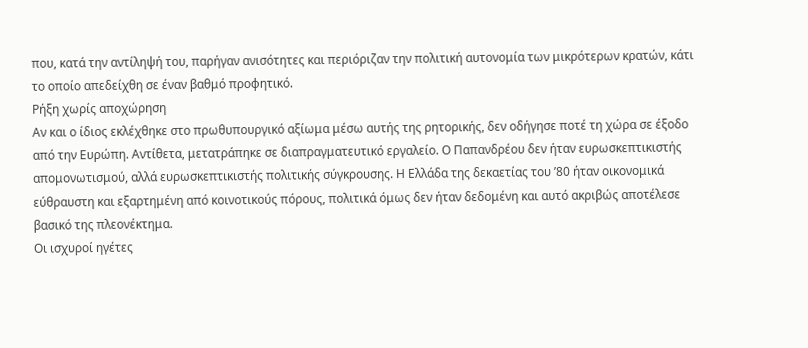που, κατά την αντίληψή του, παρήγαν ανισότητες και περιόριζαν την πολιτική αυτονομία των μικρότερων κρατών, κάτι το οποίο απεδείχθη σε έναν βαθμό προφητικό.
Ρήξη χωρίς αποχώρηση
Αν και ο ίδιος εκλέχθηκε στο πρωθυπουργικό αξίωμα μέσω αυτής της ρητορικής, δεν οδήγησε ποτέ τη χώρα σε έξοδο από την Ευρώπη. Αντίθετα, μετατράπηκε σε διαπραγματευτικό εργαλείο. Ο Παπανδρέου δεν ήταν ευρωσκεπτικιστής απομονωτισμού, αλλά ευρωσκεπτικιστής πολιτικής σύγκρουσης. Η Ελλάδα της δεκαετίας του ’80 ήταν οικονομικά εύθραυστη και εξαρτημένη από κοινοτικούς πόρους, πολιτικά όμως δεν ήταν δεδομένη και αυτό ακριβώς αποτέλεσε βασικό της πλεονέκτημα.
Οι ισχυροί ηγέτες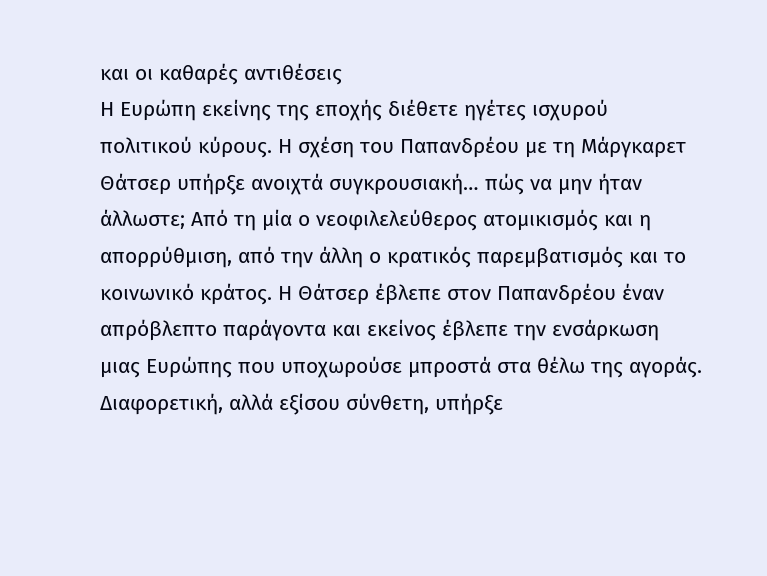και οι καθαρές αντιθέσεις
Η Ευρώπη εκείνης της εποχής διέθετε ηγέτες ισχυρού πολιτικού κύρους. Η σχέση του Παπανδρέου με τη Μάργκαρετ Θάτσερ υπήρξε ανοιχτά συγκρουσιακή… πώς να μην ήταν άλλωστε; Από τη μία ο νεοφιλελεύθερος ατομικισμός και η απορρύθμιση, από την άλλη ο κρατικός παρεμβατισμός και το κοινωνικό κράτος. Η Θάτσερ έβλεπε στον Παπανδρέου έναν απρόβλεπτο παράγοντα και εκείνος έβλεπε την ενσάρκωση μιας Ευρώπης που υποχωρούσε μπροστά στα θέλω της αγοράς. Διαφορετική, αλλά εξίσου σύνθετη, υπήρξε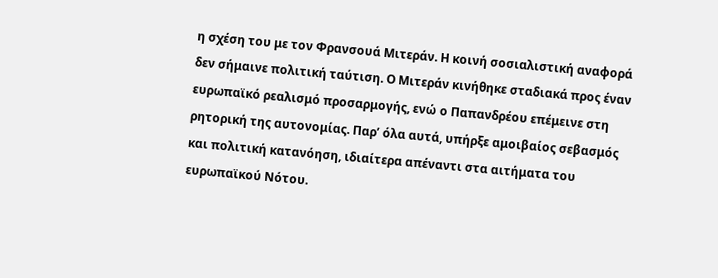η σχέση του με τον Φρανσουά Μιτεράν. Η κοινή σοσιαλιστική αναφορά δεν σήμαινε πολιτική ταύτιση. Ο Μιτεράν κινήθηκε σταδιακά προς έναν ευρωπαϊκό ρεαλισμό προσαρμογής, ενώ ο Παπανδρέου επέμεινε στη ρητορική της αυτονομίας. Παρ’ όλα αυτά, υπήρξε αμοιβαίος σεβασμός και πολιτική κατανόηση, ιδιαίτερα απέναντι στα αιτήματα του ευρωπαϊκού Νότου.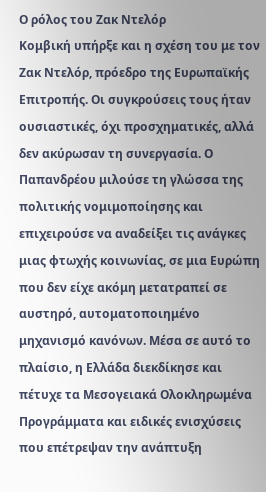Ο ρόλος του Ζακ Ντελόρ
Κομβική υπήρξε και η σχέση του με τον Ζακ Ντελόρ, πρόεδρο της Ευρωπαϊκής Επιτροπής. Οι συγκρούσεις τους ήταν ουσιαστικές, όχι προσχηματικές, αλλά δεν ακύρωσαν τη συνεργασία. Ο Παπανδρέου μιλούσε τη γλώσσα της πολιτικής νομιμοποίησης και επιχειρούσε να αναδείξει τις ανάγκες μιας φτωχής κοινωνίας, σε μια Ευρώπη που δεν είχε ακόμη μετατραπεί σε αυστηρό, αυτοματοποιημένο μηχανισμό κανόνων. Μέσα σε αυτό το πλαίσιο, η Ελλάδα διεκδίκησε και πέτυχε τα Μεσογειακά Ολοκληρωμένα Προγράμματα και ειδικές ενισχύσεις που επέτρεψαν την ανάπτυξη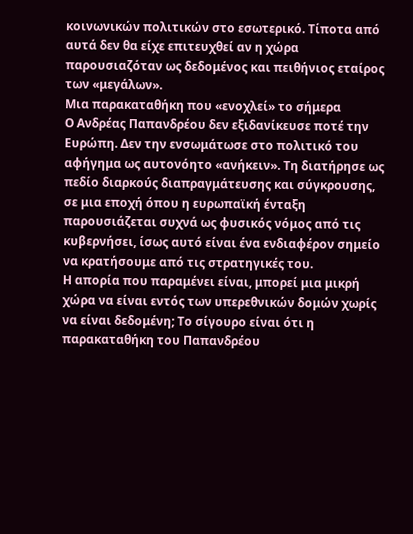κοινωνικών πολιτικών στο εσωτερικό. Τίποτα από αυτά δεν θα είχε επιτευχθεί αν η χώρα παρουσιαζόταν ως δεδομένος και πειθήνιος εταίρος των «μεγάλων».
Μια παρακαταθήκη που «ενοχλεί» το σήμερα
Ο Ανδρέας Παπανδρέου δεν εξιδανίκευσε ποτέ την Ευρώπη. Δεν την ενσωμάτωσε στο πολιτικό του αφήγημα ως αυτονόητο «ανήκειν». Τη διατήρησε ως πεδίο διαρκούς διαπραγμάτευσης και σύγκρουσης, σε μια εποχή όπου η ευρωπαϊκή ένταξη παρουσιάζεται συχνά ως φυσικός νόμος από τις κυβερνήσει, ίσως αυτό είναι ένα ενδιαφέρον σημείο να κρατήσουμε από τις στρατηγικές του.
Η απορία που παραμένει είναι, μπορεί μια μικρή χώρα να είναι εντός των υπερεθνικών δομών χωρίς να είναι δεδομένη; Το σίγουρο είναι ότι η παρακαταθήκη του Παπανδρέου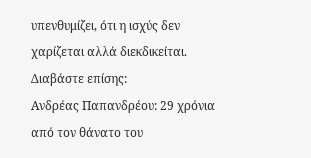υπενθυμίζει, ότι η ισχύς δεν χαρίζεται αλλά διεκδικείται.
Διαβάστε επίσης:
Ανδρέας Παπανδρέου: 29 χρόνια από τον θάνατο του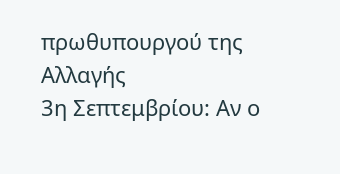πρωθυπουργού της Αλλαγής
3η Σεπτεμβρίου: Αν ο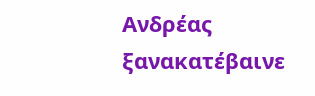Ανδρέας ξανακατέβαινε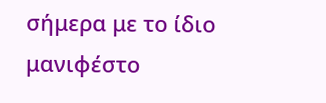σήμερα με το ίδιο μανιφέστο